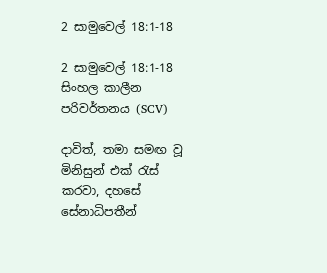2 සාමුවෙල් 18:1-18

2 සාමුවෙල් 18:1-18 සිංහල කාලීන පරිවර්තනය (SCV)

දාවිත්, තමා සමඟ වූ මිනිසුන් එක් රැස් කරවා, දහසේ සේනාධිපතීන්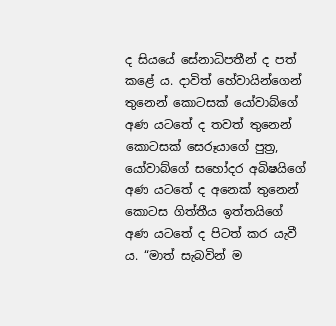ද සියයේ සේනාධිපතීන් ද පත් කළේ ය. දාවිත් හේවායින්ගෙන් තුනෙන් කොටසක් යෝවාබ්ගේ අණ යටතේ ද තවත් තුනෙන් කොටසක් සෙරූයාගේ පුත්‍ර, යෝවාබ්ගේ සහෝදර අබිෂයිගේ අණ යටතේ ද අනෙක් තුනෙන් කොටස ගිත්තීය ඉත්තයිගේ අණ යටතේ ද පිටත් කර යැවී ය. “මාත් සැබවින් ම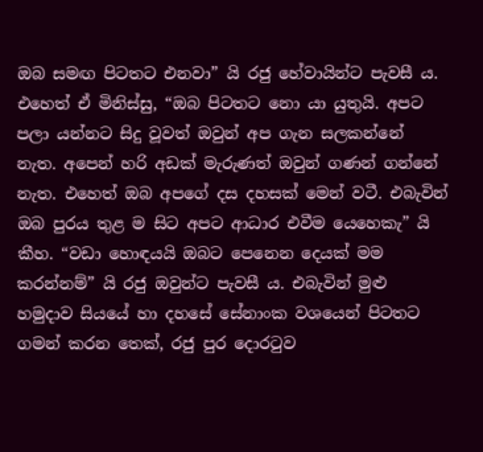ඔබ සමඟ පිටතට එනවා” යි රජු හේවායින්ට පැවසී ය. එහෙත් ඒ මිනිස්සු, “ඔබ පිටතට නො යා යුතුයි. අපට පලා යන්නට සිදු වූවත් ඔවුන් අප ගැන සලකන්නේ නැත. අපෙන් හරි අඩක් මැරුණත් ඔවුන් ගණන් ගන්නේ නැත. එහෙත් ඔබ අපගේ දස දහසක් මෙන් වටී. එබැවින් ඔබ පුරය තුළ ම සිට අපට ආධාර එවීම යෙහෙකැ” යි කීහ. “වඩා හොඳයයි ඔබට පෙනෙන දෙයක් මම කරන්නම්” යි රජු ඔවුන්ට පැවසී ය. එබැවින් මුළු හමුදාව සියයේ හා දහසේ සේනාංක වශයෙන් පිටතට ගමන් කරන තෙක්, රජු පුර දොරටුව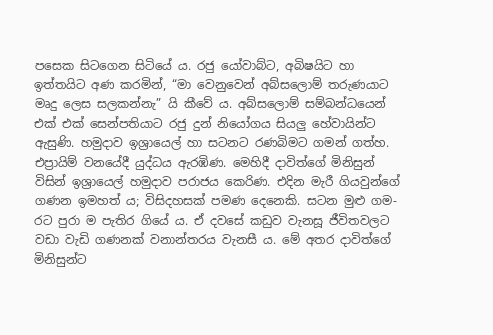පසෙක සිටගෙන සිටියේ ය. රජු යෝවාබ්ට, අබිෂයිට හා ඉත්තයිට අණ කරමින්, “මා වෙනුවෙන් අබ්සලොම් තරුණයාට මෘදු ලෙස සලකන්නැ” යි කීවේ ය. අබ්සලොම් සම්බන්ධයෙන් එක් එක් සෙන්පතියාට රජු දුන් නියෝගය සියලු හේවායින්ට ඇසුණි. හමුදාව ඉශ්‍රායෙල් හා සටනට රණබිමට ගමන් ගත්හ. එප්‍රායිම් වනයේදී යුද්ධය ඇරඹිණ. මෙහිදී දාවිත්ගේ මිනිසුන් විසින් ඉශ්‍රායෙල් හමුදාව පරාජය කෙරිණ. එදින මැරී ගියවුන්ගේ ගණන ඉමහත් ය; විසිදහසක් පමණ දෙනෙකි. සටන මුළු ගම-රට පුරා ම පැතිර ගියේ ය. ඒ දවසේ කඩුව වැනසූ ජීවිතවලට වඩා වැඩි ගණනක් වනාන්තරය වැනසී ය. මේ අතර දාවිත්ගේ මිනිසුන්ට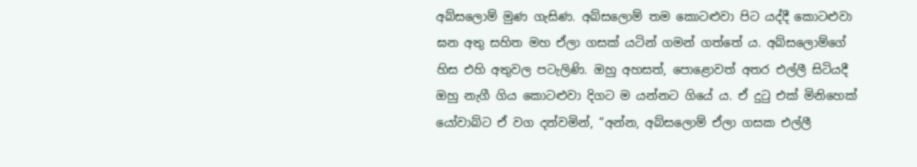අබ්සලොම් මුණ ගැසිණ. අබ්සලොම් තම කොටළුවා පිට යද්දී කොටළුවා ඝන අතු සහිත මහ ඒලා ගසක් යටින් ගමන් ගත්තේ ය. අබ්සලොම්ගේ හිස එහි අතුවල පටැලිණි. ඔහු අහසත්, පොළොවත් අතර එල්ලී සිටියදී ඔහු නැගී ගිය කොටළුවා දිගට ම යන්නට ගියේ ය. ඒ දුටු එක් මිනිහෙක් යෝවාබ්ට ඒ වග දන්වමින්, “අන්න, අබ්සලොම් ඒලා ගසක එල්ලී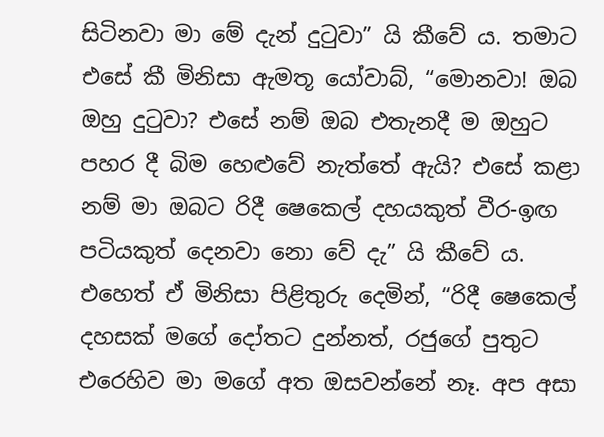සිටිනවා මා මේ දැන් දුටුවා” යි කීවේ ය. තමාට එසේ කී මිනිසා ඇමතූ යෝවාබ්, “මොනවා! ඔබ ඔහු දුටුවා? එසේ නම් ඔබ එතැනදී ම ඔහුට පහර දී බිම හෙළුවේ නැත්තේ ඇයි? එසේ කළා නම් මා ඔබට රිදී ෂෙකෙල් දහයකුත් වීර-ඉඟ පටියකුත් දෙනවා නො වේ දැ” යි කීවේ ය. එහෙත් ඒ මිනිසා පිළිතුරු දෙමින්, “රිදී ෂෙකෙල් දහසක් මගේ දෝතට දුන්නත්, රජුගේ පුතුට එරෙහිව මා මගේ අත ඔසවන්නේ නෑ. අප අසා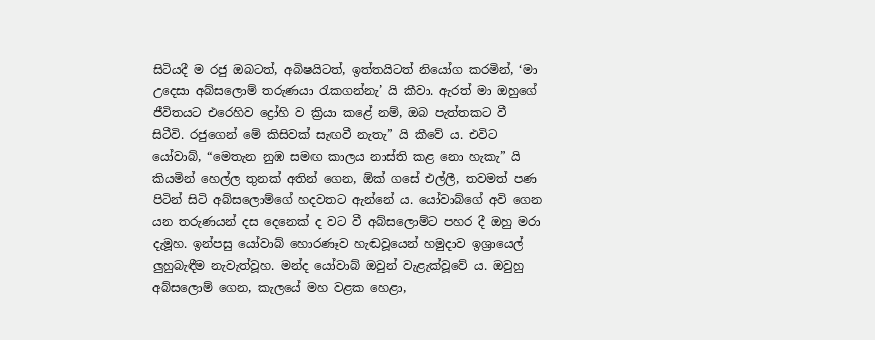සිටියදී ම රජු ඔබටත්, අබිෂයිටත්, ඉත්තයිටත් නියෝග කරමින්, ‘මා උදෙසා අබ්සලොම් තරුණයා රැකගන්නැ’ යි කීවා. ඇරත් මා ඔහුගේ ජීවිතයට එරෙහිව ද්‍රෝහි ව ක්‍රියා කළේ නම්, ඔබ පැත්තකට වී සිටීවි. රජුගෙන් මේ කිසිවක් සැඟවී නැතැ” යි කීවේ ය. එවිට යෝවාබ්, “මෙතැන නුඹ සමඟ කාලය නාස්ති කළ නො හැකැ” යි කියමින් හෙල්ල තුනක් අතින් ගෙන, ඕක් ගසේ එල්ලී, තවමත් පණ පිටින් සිටි අබ්සලොම්ගේ හදවතට ඇන්නේ ය. යෝවාබ්ගේ අවි ගෙන යන තරුණයන් දස දෙනෙක් ද වට වී අබ්සලොම්ට පහර දී ඔහු මරා දැමූහ. ඉන්පසු යෝවාබ් හොරණෑව හැඬවූයෙන් හමුදාව ඉශ්‍රායෙල් ලුහුබැඳීම නැවැත්වූහ. මන්ද යෝවාබ් ඔවුන් වැළැක්වූවේ ය. ඔවුහු අබ්සලොම් ගෙන, කැලයේ මහ වළක හෙළා,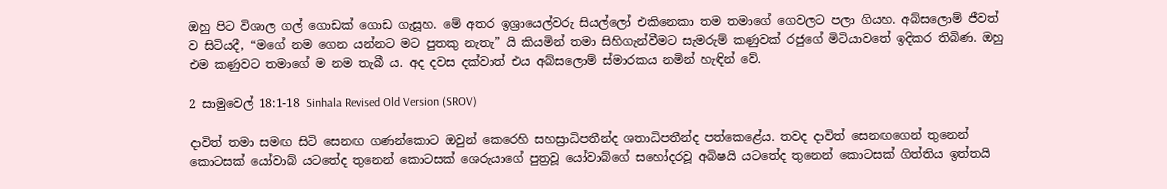ඔහු පිට විශාල ගල් ගොඩක් ගොඩ ගැසූහ. මේ අතර ඉශ්‍රායෙල්වරු සියල්ලෝ එකිනෙකා තම තමාගේ ගෙවලට පලා ගියහ. අබ්සලොම් ජීවත් ව සිටියදී, “මගේ නම ගෙන යන්නට මට පුතකු නැතැ” යි කියමින් තමා සිහිගැන්වීමට සැමරුම් කණුවක් රජුගේ මිටියාවතේ ඉදිකර තිබිණ. ඔහු එම කණුවට තමාගේ ම නම තැබී ය. අද දවස දක්වාත් එය අබ්සලොම් ස්මාරකය නමින් හැඳින් වේ.

2 සාමුවෙල් 18:1-18 Sinhala Revised Old Version (SROV)

දාවිත් තමා සමඟ සිටි සෙනඟ ගණන්කොට ඔවුන් කෙරෙහි සහස්‍රාධිපතීන්ද ශතාධිපතීන්ද පත්කෙළේය. තවද දාවිත් සෙනඟගෙන් තුනෙන් කොටසක් යෝවාබ් යටතේද තුනෙන් කොටසක් ශෙරුයාගේ පුත්‍රවූ යෝවාබ්ගේ සහෝදරවූ අබිෂයි යටතේද තුනෙන් කොටසක් ගිත්තිය ඉත්තයි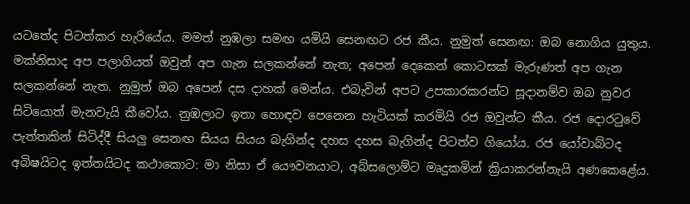යටතේද පිටත්කර හැරියේය. මමත් නුඹලා සමඟ යමියි සෙනඟට රජ කීය. නුමුත් සෙනඟ: ඔබ නොගිය යුතුය. මක්නිසාද අප පලාගියත් ඔවුන් අප ගැන සලකන්නේ නැත; අපෙන් දෙකෙන් කොටසක් මැරුණත් අප ගැන සලකන්නේ නැත. නුමුත් ඔබ අපෙන් දස දාහක් මෙන්ය. එබැවින් අපට උපකාරකරන්ට සූදානම්ව ඔබ නුවර සිටියොත් මැනවැයි කීවෝය. නුඹලාට ඉතා හොඳව පෙනෙන හැටියක් කරමියි රජ ඔවුන්ට කීය. රජ දොරටුවේ පැත්තකින් සිටිද්දී සියලු සෙනඟ සියය සියය බැගින්ද දහස දහස බැගින්ද පිටත්ව ගියෝය. රජ යෝවාබ්ටද අබිෂයිටද ඉත්තයිටද කථාකොට: මා නිසා ඒ යෞවනයාට, අබ්සලොම්ට මෘදුකමින් ක්‍රියාකරන්නැයි අණකෙළේය.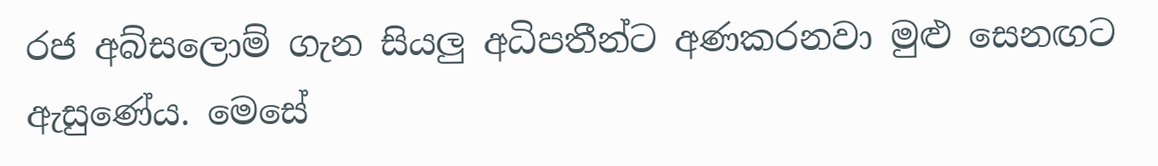රජ අබ්සලොම් ගැන සියලු අධිපතීන්ට අණකරනවා මුළු සෙනඟට ඇසුණේය. මෙසේ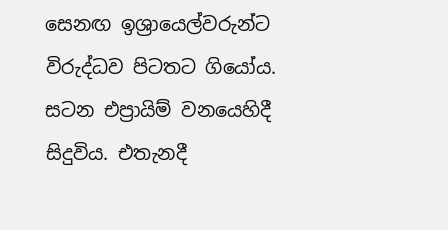සෙනඟ ඉශ්‍රායෙල්වරුන්ට විරුද්ධව පිටතට ගියෝය. සටන එප්‍රායිම් වනයෙහිදී සිදුවිය. එතැනදී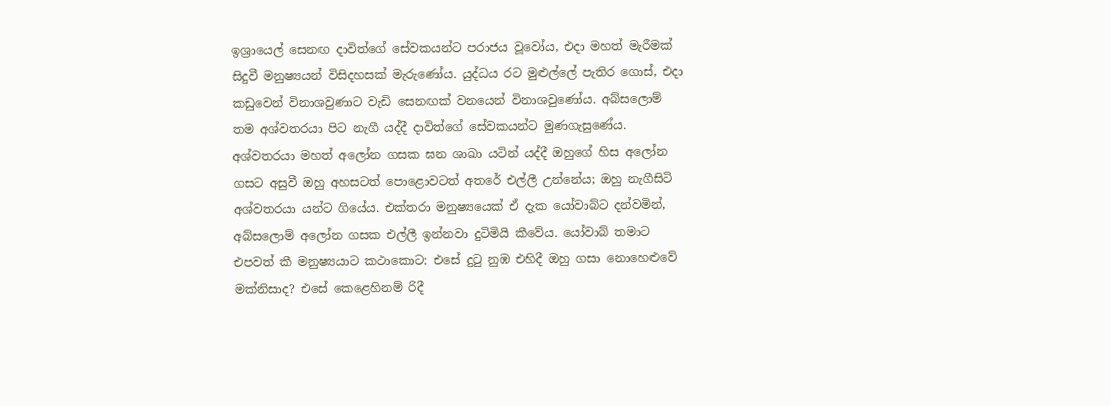ඉශ්‍රායෙල් සෙනඟ දාවිත්ගේ සේවකයන්ට පරාජය වූවෝය, එදා මහත් මැරීමක් සිදුවී මනුෂ්‍යයන් විසිදහසක් මැරුණෝය. යුද්ධය රට මුළුල්ලේ පැතිර ගොස්, එදා කඩුවෙන් විනාශවුණාට වැඩි සෙනඟක් වනයෙන් විනාශවුණෝය. අබ්සලොම් තම අශ්වතරයා පිට නැගී යද්දී දාවිත්ගේ සේවකයන්ට මුණගැසුණේය. අශ්වතරයා මහත් අලෝන ගසක ඝන ශාඛා යටින් යද්දී ඔහුගේ හිස අලෝන ගසට අසුවී ඔහු අහසටත් පොළොවටත් අතරේ එල්ලී උන්නේය; ඔහු නැගීසිටි අශ්වතරයා යන්ට ගියේය. එක්තරා මනුෂ්‍යයෙක් ඒ දැක යෝවාබ්ට දන්වමින්, අබ්සලොම් අලෝන ගසක එල්ලී ඉන්නවා දුටිමියි කීවේය. යෝවාබ් තමාට එපවත් කී මනුෂ්‍යයාට කථාකොට: එසේ දුටු නුඹ එහිදී ඔහු ගසා නොහෙළුවේ මක්නිසාද? එසේ කෙළෙහිනම් රිදී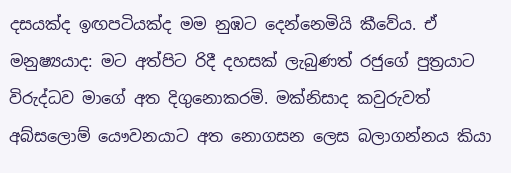දසයක්ද ඉඟපටියක්ද මම නුඹට දෙන්නෙමියි කීවේය. ඒ මනුෂ්‍යයාද: මට අත්පිට රිදී දහසක් ලැබුණත් රජුගේ පුත්‍රයාට විරුද්ධව මාගේ අත දිගුනොකරමි. මක්නිසාද කවුරුවත් අබ්සලොම් යෞවනයාට අත නොගසන ලෙස බලාගන්නය කියා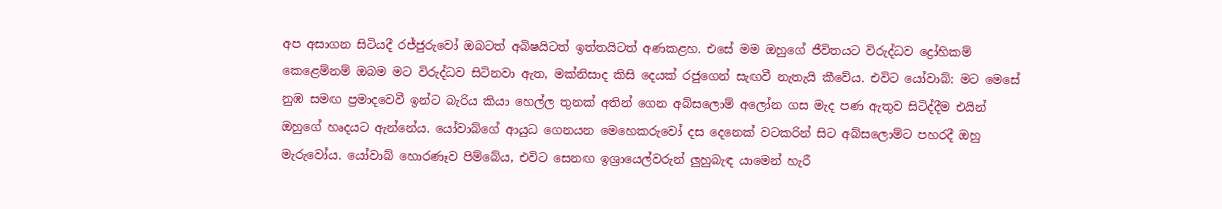අප අසාගන සිටියදී රජ්ජුරුවෝ ඔබටත් අබිෂයිටත් ඉත්තයිටත් අණකළහ. එසේ මම ඔහුගේ ජීවිතයට විරුද්ධව ද්‍රෝහිකම් කෙළෙම්නම් ඔබම මට විරුද්ධව සිටිනවා ඇත, මක්නිසාද කිසි දෙයක් රජුගෙන් සැඟවී නැතැයි කීවේය. එවිට යෝවාබ්: මට මෙසේ නුඹ සමඟ ප්‍රමාදවෙවී ඉන්ට බැරිය කියා හෙල්ල තුනක් අතින් ගෙන අබ්සලොම් අලෝන ගස මැද පණ ඇතුව සිටිද්දීම එයින් ඔහුගේ හෘදයට ඇන්නේය. යෝවාබ්ගේ ආයුධ ගෙනයන මෙහෙකරුවෝ දස දෙනෙක් වටකරින් සිට අබ්සලොම්ට පහරදී ඔහු මැරුවෝය. යෝවාබ් හොරණෑව පිම්බේය, එවිට සෙනඟ ඉශ්‍රායෙල්වරුන් ලුහුබැඳ යාමෙන් හැරී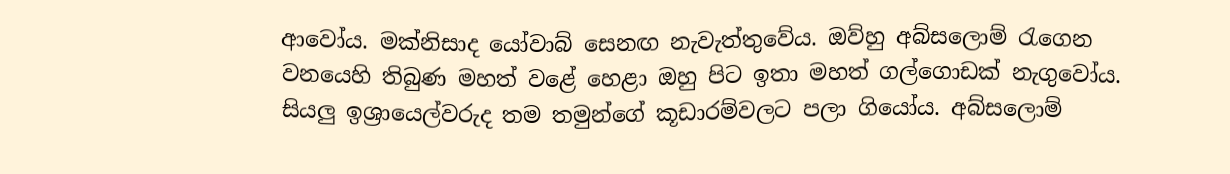ආවෝය. මක්නිසාද යෝවාබ් සෙනඟ නැවැත්තුවේය. ඔව්හු අබ්සලොම් රැගෙන වනයෙහි තිබුණ මහත් වළේ හෙළා ඔහු පිට ඉතා මහත් ගල්ගොඩක් නැගුවෝය. සියලු ඉශ්‍රායෙල්වරුද තම තමුන්ගේ කූඩාරම්වලට පලා ගියෝය. අබ්සලොම්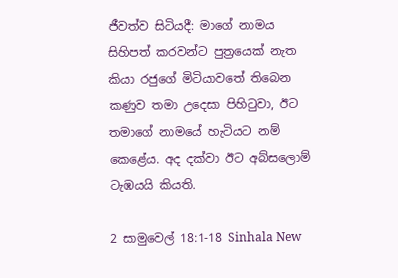ජීවත්ව සිටියදී: මාගේ නාමය සිහිපත් කරවන්ට පුත්‍රයෙක් නැත කියා රජුගේ මිටියාවතේ තිබෙන කණුව තමා උදෙසා පිහිටුවා, ඊට තමාගේ නාමයේ හැටියට නම් කෙළේය. අද දක්වා ඊට අබ්සලොම් ටැඹයයි කියති.

2 සාමුවෙල් 18:1-18 Sinhala New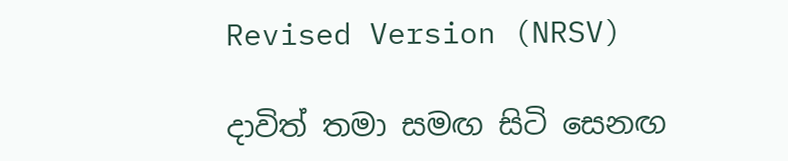Revised Version (NRSV)

දාවිත් තමා සමඟ සිටි සෙනඟ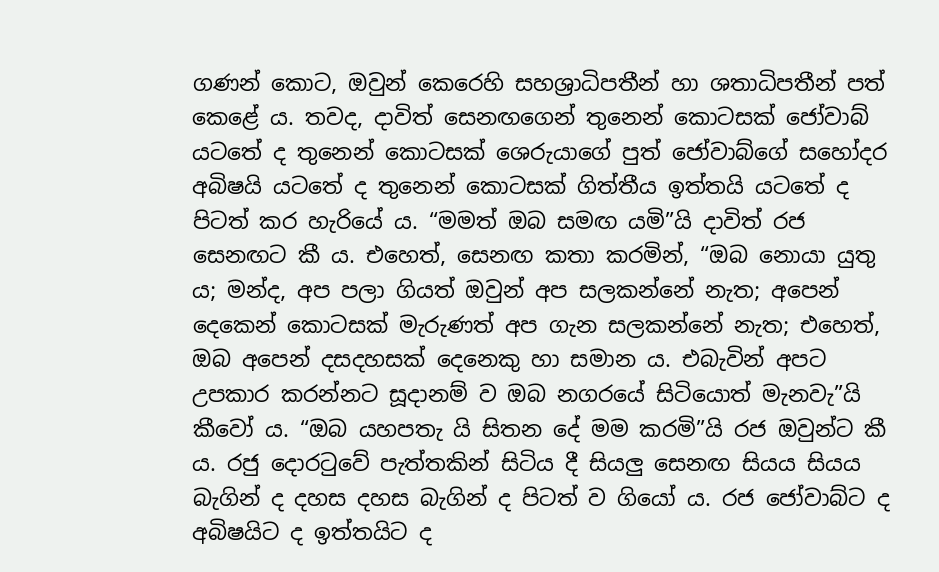ගණන් කොට, ඔවුන් කෙරෙහි සහශ්‍රාධිපතීන් හා ශතාධිපතීන් පත් කෙළේ ය. තවද, දාවිත් සෙනඟගෙන් තුනෙන් කොටසක් ජෝවාබ් යටතේ ද තුනෙන් කොටසක් ශෙරුයාගේ පුත් ජෝවාබ්ගේ සහෝදර අබිෂයි යටතේ ද තුනෙන් කොටසක් ගිත්තීය ඉත්තයි යටතේ ද පිටත් කර හැරියේ ය. “මමත් ඔබ සමඟ යමි”යි දාවිත් රජ සෙනඟට කී ය. එහෙත්, සෙනඟ කතා කරමින්, “ඔබ නො‍යා යුතු ය; මන්ද, අප පලා ගියත් ඔවුන් අප සලකන්නේ නැත; අපෙන් දෙකෙන් කොටසක් මැරුණත් අප ගැන සලකන්නේ නැත; එහෙත්, ඔබ අපෙන් දසදහසක් දෙනෙකු හා සමාන ය. එබැවින් අපට උපකාර කරන්නට සූදානම් ව ඔබ නගරයේ සිටියොත් මැනවැ”යි කීවෝ ය. “ඔබ යහපතැ යි සිතන දේ මම කරමි”යි රජ ඔවුන්ට කී ය. රජු දොරටුවේ පැත්තකින් සිටිය දී සියලු සෙනඟ සියය සියය බැගින් ද දහස දහස බැගින් ද පිටත් ව ගියෝ ය. රජ ජෝවාබ්ට ද අබිෂයිට ද ඉත්තයිට ද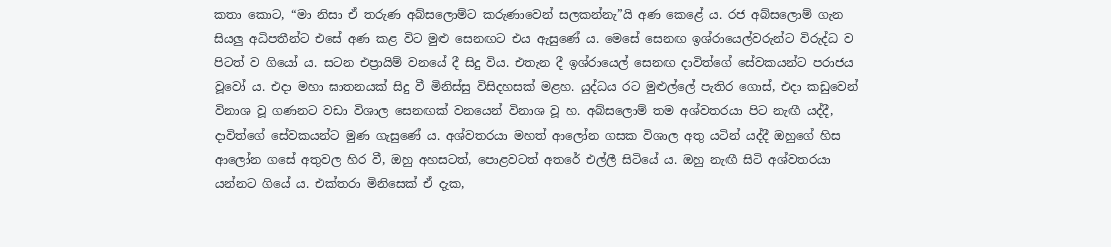කතා කොට, “මා නිසා ඒ තරුණ අබ්සලොම්ට කරුණාවෙන් සලකන්නැ”යි අණ කෙළේ ය. රජ අබ්සලොම් ගැන සියලු අධිපතීන්ට එසේ අණ කළ විට මුළු සෙනඟට එය ඇසුණේ ය. මෙසේ සෙනඟ ඉශ්රායෙල්වරුන්ට විරුද්ධ ව පිටත් ව ගියෝ ය. සටන එප්‍රායිම් වනයේ දී සිදු විය. එතැන දී ඉශ්රායෙල් සෙනඟ දාවිත්ගේ සේවකයන්ට පරාජය වූවෝ ය. එදා මහා ඝාතනයක් සිදු වී මිනිස්සු විසිදහසක් මළහ. යුද්ධය රට මුළුල්ලේ පැතිර ගොස්, එදා කඩුවෙන් විනාශ වූ ගණනට වඩා විශාල සෙනඟක් වනයෙන් විනාශ වූ හ. අබ්සලොම් තම අශ්වතරයා පිට නැඟී යද්දී, දාවිත්ගේ සේවකයන්ට මුණ ගැසුණේ ය. අශ්වතරයා මහත් ආලෝන ගසක විශාල අතු යටින් යද්දී ඔහුගේ හිස ආලෝන ගසේ අතුවල හිර වී, ඔහු අහසටත්, පොළවටත් අතරේ එල්ලී සිටියේ ය. ඔහු නැඟී සිටි අශ්වතරයා යන්නට ගියේ ය. එක්තරා මිනිසෙක් ඒ දැක,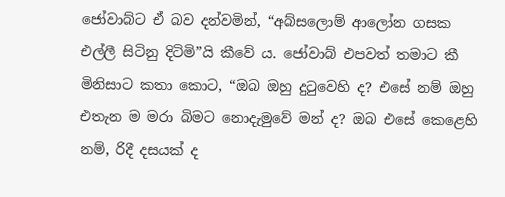ජෝවාබ්ට ඒ බව දන්වමින්, “අබ්සලොම් ආලෝන ගසක එල්ලී සිටිනු දිටිමි”යි කීවේ ය. ජෝවාබ් එපවත් තමාට කී මිනිසාට කතා කොට, “ඔබ ඔහු දුටුවෙහි ද? එසේ නම් ඔහු එතැන ම මරා බිමට නො‍දැමුවේ මන් ද? ඔබ එසේ කෙළෙහි නම්, රිදී දසයක් ද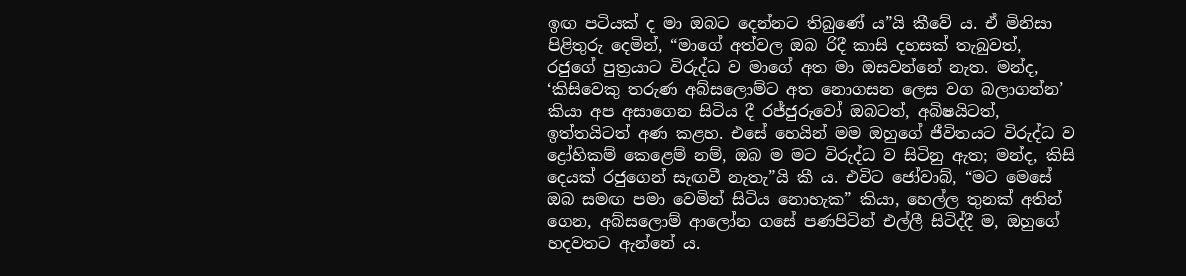ඉඟ පටියක් ද මා ඔබට දෙන්නට තිබුණේ ය”යි කීවේ ය. ඒ මිනිසා පිළිතුරු දෙමින්, “මාගේ අත්වල ඔබ රිදී කාසි දහසක් තැබුවත්, රජුගේ පුත්‍රයාට විරුද්ධ ව මාගේ අත මා ඔසවන්නේ නැත. මන්ද, ‘කිසිවෙකු තරුණ අබ්සලොම්ට අත නො‍ගසන ලෙස වග බලාගන්න’ කියා අප අසාගෙන සිටිය දී රජ්ජුරුවෝ ඔබටත්, අබිෂයිටත්, ඉත්තයිටත් අණ කළහ. එසේ හෙයින් මම ඔහුගේ ජීවිතයට විරුද්ධ ව ද්‍රෝහිකම් කෙළෙම් නම්, ඔබ ම මට විරුද්ධ ව සිටිනු ඇත; මන්ද, කිසි දෙයක් රජුගෙන් සැඟවී නැතැ”යි කී ය. එවිට ජෝවාබ්, “මට මෙසේ ඔබ සමඟ පමා වෙමින් සිටිය නො‍හැක” කියා, හෙල්ල තුනක් අතින් ගෙන, අබ්සලොම් ආලෝන ගසේ පණපිටින් එල්ලී සිටිද්දී ම, ඔහුගේ හදවතට ඇන්නේ ය.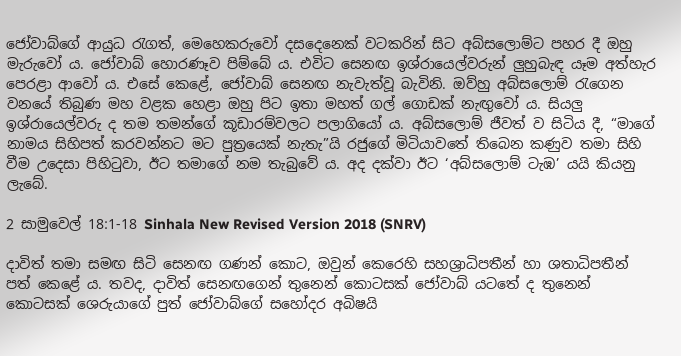ජෝවාබ්ගේ ආයුධ රැගත්, මෙහෙකරුවෝ දසදෙනෙක් වටකරින් සිට අබ්සලොම්ට පහර දී ඔහු මැරුවෝ ය. ජෝවාබ් හොරණෑව පිම්බේ ය. එවිට සෙනඟ ඉශ්රායෙල්වරුන් ලුහුබැඳ යෑම අත්හැර පෙරළා ආවෝ ය. එසේ කෙළේ, ජෝවාබ් සෙනඟ නැවැත්වූ බැවිනි. ඔව්හු අබ්සලොම් රැගෙන වනයේ තිබුණ මහ වළක හෙළා ඔහු පිට ඉතා මහත් ගල් ගොඩක් නැඟුවෝ ය. සියලු ඉශ්රායෙල්වරු ද තම තමන්ගේ කූඩාරම්වලට පලාගියෝ ය. අබ්සලොම් ජීවත් ව සිටිය දී, “මාගේ නාමය සිහිපත් කරවන්නට මට පුත්‍රයෙක් නැතැ”යි රජුගේ මිටියාවතේ තිබෙන කණුව තමා සිහි වීම උදෙසා පිහිටුවා, ඊට තමාගේ නම තැබුවේ ය. අද දක්වා ඊට ‘අබ්සලොම් ටැඹ’ යයි කියනු ලැබේ.

2 සාමුවෙල් 18:1-18 Sinhala New Revised Version 2018 (SNRV)

දාවිත් තමා සමඟ සිටි සෙනඟ ගණන් කොට, ඔවුන් කෙරෙහි සහශ්‍රාධිපතීන් හා ශතාධිපතීන් පත් කෙළේ ය. තවද, දාවිත් සෙනඟගෙන් තුනෙන් කොටසක් ජෝවාබ් යටතේ ද තුනෙන් කොටසක් ශෙරුයාගේ පුත් ජෝවාබ්ගේ සහෝදර අබිෂයි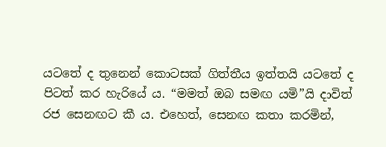යටතේ ද තුනෙන් කොටසක් ගිත්තීය ඉත්තයි යටතේ ද පිටත් කර හැරියේ ය. “මමත් ඔබ සමඟ යමි”යි දාවිත් රජ සෙනඟට කී ය. එහෙත්, සෙනඟ කතා කරමින්,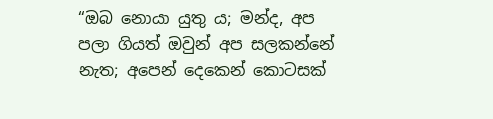“ඔබ නො‍යා යුතු ය; මන්ද, අප පලා ගියත් ඔවුන් අප සලකන්නේ නැත; අපෙන් දෙකෙන් කොටසක්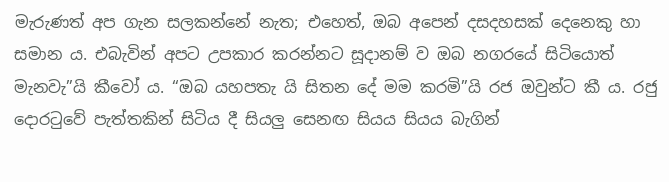මැරුණත් අප ගැන සලකන්නේ නැත; එහෙත්, ඔබ අපෙන් දසදහසක් දෙනෙකු හා සමාන ය. එබැවින් අපට උපකාර කරන්නට සූදානම් ව ඔබ නගරයේ සිටියොත් මැනවැ”යි කීවෝ ය. “ඔබ යහපතැ යි සිතන දේ මම කරමි”යි රජ ඔවුන්ට කී ය. රජු දොරටුවේ පැත්තකින් සිටිය දී සියලු සෙනඟ සියය සියය බැගින්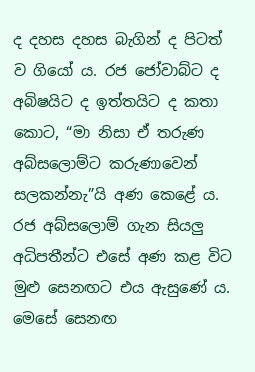ද දහස දහස බැගින් ද පිටත් ව ගියෝ ය. රජ ජෝවාබ්ට ද අබිෂයිට ද ඉත්තයිට ද කතා කොට, “මා නිසා ඒ තරුණ අබ්සලොම්ට කරුණාවෙන් සලකන්නැ”යි අණ කෙළේ ය. රජ අබ්සලොම් ගැන සියලු අධිපතීන්ට එසේ අණ කළ විට මුළු සෙනඟට එය ඇසුණේ ය. මෙසේ සෙනඟ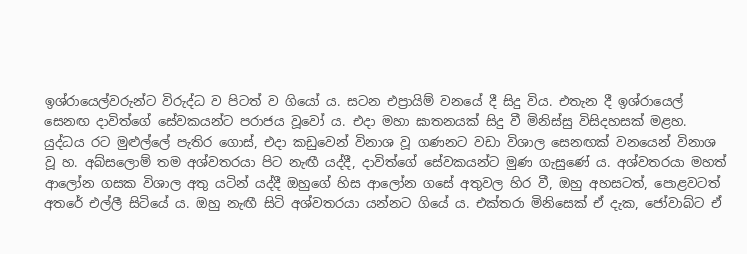ඉශ්රායෙල්වරුන්ට විරුද්ධ ව පිටත් ව ගියෝ ය. සටන එප්‍රායිම් වනයේ දී සිදු විය. එතැන දී ඉශ්රායෙල් සෙනඟ දාවිත්ගේ සේවකයන්ට පරාජය වූවෝ ය. එදා මහා ඝාතනයක් සිදු වී මිනිස්සු විසිදහසක් මළහ. යුද්ධය රට මුළුල්ලේ පැතිර ගොස්, එදා කඩුවෙන් විනාශ වූ ගණනට වඩා විශාල සෙනඟක් වනයෙන් විනාශ වූ හ. අබ්සලොම් තම අශ්වතරයා පිට නැඟී යද්දී, දාවිත්ගේ සේවකයන්ට මුණ ගැසුණේ ය. අශ්වතරයා මහත් ආලෝන ගසක විශාල අතු යටින් යද්දී ඔහුගේ හිස ආලෝන ගසේ අතුවල හිර වී, ඔහු අහසටත්, පොළවටත් අතරේ එල්ලී සිටියේ ය. ඔහු නැඟී සිටි අශ්වතරයා යන්නට ගියේ ය. එක්තරා මිනිසෙක් ඒ දැක, ජෝවාබ්ට ඒ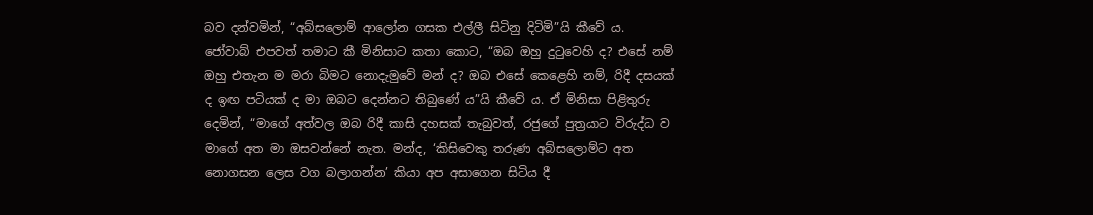බව දන්වමින්, “අබ්සලොම් ආලෝන ගසක එල්ලී සිටිනු දිටිමි”යි කීවේ ය. ජෝවාබ් එපවත් තමාට කී මිනිසාට කතා කොට, “ඔබ ඔහු දුටුවෙහි ද? එසේ නම් ඔහු එතැන ම මරා බිමට නො‍දැමුවේ මන් ද? ඔබ එසේ කෙළෙහි නම්, රිදී දසයක් ද ඉඟ පටියක් ද මා ඔබට දෙන්නට තිබුණේ ය”යි කීවේ ය. ඒ මිනිසා පිළිතුරු දෙමින්, “මාගේ අත්වල ඔබ රිදී කාසි දහසක් තැබුවත්, රජුගේ පුත්‍රයාට විරුද්ධ ව මාගේ අත මා ඔසවන්නේ නැත. මන්ද, ‘කිසිවෙකු තරුණ අබ්සලොම්ට අත නො‍ගසන ලෙස වග බලාගන්න’ කියා අප අසාගෙන සිටිය දී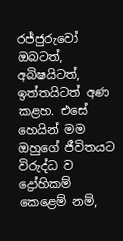රජ්ජුරුවෝ ඔබටත්, අබිෂයිටත්, ඉත්තයිටත් අණ කළහ. එසේ හෙයින් මම ඔහුගේ ජීවිතයට විරුද්ධ ව ද්‍රෝහිකම් කෙළෙම් නම්,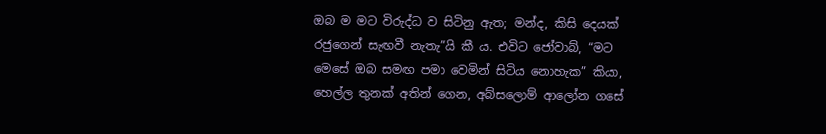ඔබ ම මට විරුද්ධ ව සිටිනු ඇත; මන්ද, කිසි දෙයක් රජුගෙන් සැඟවී නැතැ”යි කී ය. එවිට ජෝවාබ්, “මට මෙසේ ඔබ සමඟ පමා වෙමින් සිටිය නො‍හැක” කියා, හෙල්ල තුනක් අතින් ගෙන, අබ්සලොම් ආලෝන ගසේ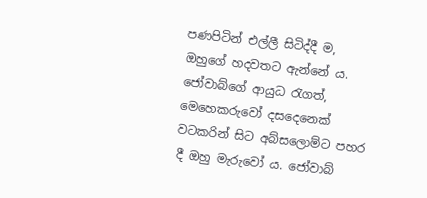පණපිටින් එල්ලී සිටිද්දී ම, ඔහුගේ හදවතට ඇන්නේ ය. ජෝවාබ්ගේ ආයුධ රැගත්, මෙහෙකරුවෝ දසදෙනෙක් වටකරින් සිට අබ්සලොම්ට පහර දී ඔහු මැරුවෝ ය. ජෝවාබ්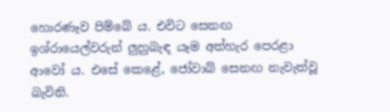හොරණෑව පිම්බේ ය. එවිට සෙනඟ ඉශ්රායෙල්වරුන් ලුහුබැඳ යෑම අත්හැර පෙරළා ආවෝ ය. එසේ කෙළේ, ජෝවාබ් සෙනඟ නැවැත්වූ බැවිනි.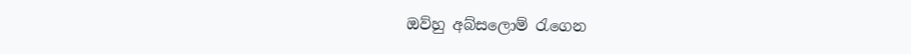ඔව්හු අබ්සලොම් රැගෙන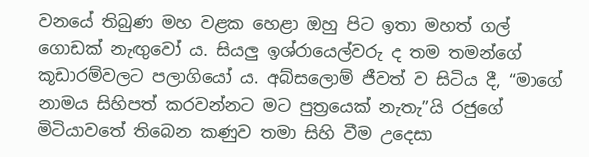වනයේ තිබුණ මහ වළක හෙළා ඔහු පිට ඉතා මහත් ගල් ගොඩක් නැඟුවෝ ය. සියලු ඉශ්රායෙල්වරු ද තම තමන්ගේ කූඩාරම්වලට පලාගියෝ ය. අබ්සලොම් ජීවත් ව සිටිය දී, “මාගේ නාමය සිහිපත් කරවන්නට මට පුත්‍රයෙක් නැතැ”යි රජුගේ මිටියාවතේ තිබෙන කණුව තමා සිහි වීම උදෙසා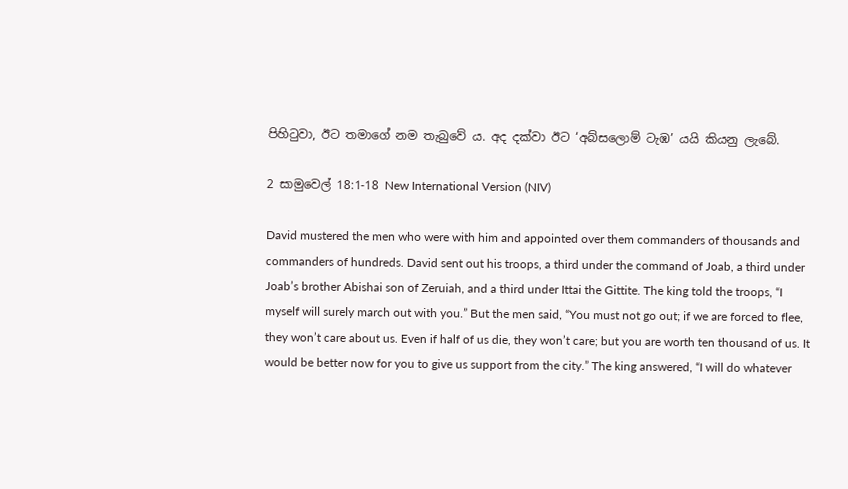පිහිටුවා, ඊට තමාගේ නම තැබුවේ ය. අද දක්වා ඊට ‘අබ්සලොම් ටැඹ’ යයි කියනු ලැබේ.

2 සාමුවෙල් 18:1-18 New International Version (NIV)

David mustered the men who were with him and appointed over them commanders of thousands and commanders of hundreds. David sent out his troops, a third under the command of Joab, a third under Joab’s brother Abishai son of Zeruiah, and a third under Ittai the Gittite. The king told the troops, “I myself will surely march out with you.” But the men said, “You must not go out; if we are forced to flee, they won’t care about us. Even if half of us die, they won’t care; but you are worth ten thousand of us. It would be better now for you to give us support from the city.” The king answered, “I will do whatever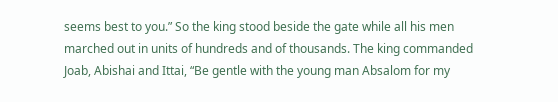seems best to you.” So the king stood beside the gate while all his men marched out in units of hundreds and of thousands. The king commanded Joab, Abishai and Ittai, “Be gentle with the young man Absalom for my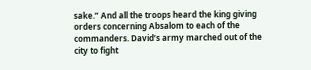sake.” And all the troops heard the king giving orders concerning Absalom to each of the commanders. David’s army marched out of the city to fight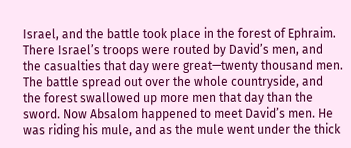Israel, and the battle took place in the forest of Ephraim. There Israel’s troops were routed by David’s men, and the casualties that day were great—twenty thousand men. The battle spread out over the whole countryside, and the forest swallowed up more men that day than the sword. Now Absalom happened to meet David’s men. He was riding his mule, and as the mule went under the thick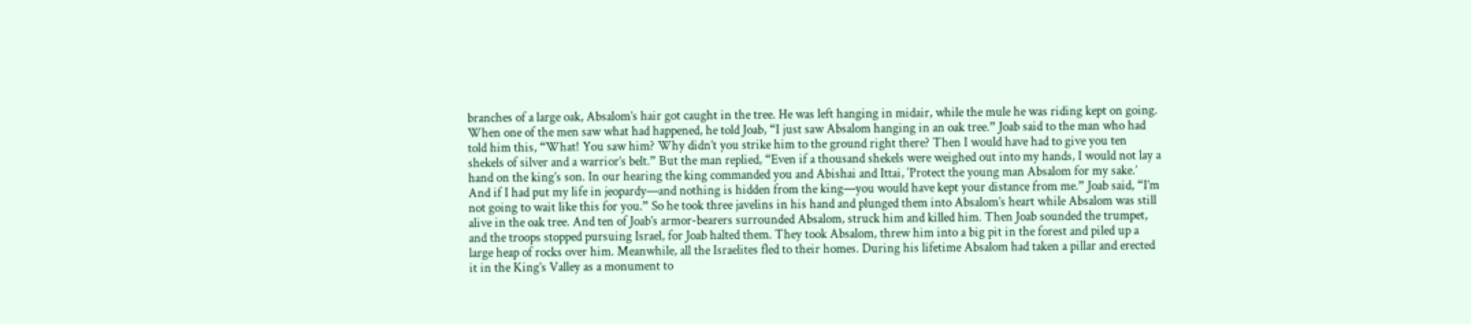branches of a large oak, Absalom’s hair got caught in the tree. He was left hanging in midair, while the mule he was riding kept on going. When one of the men saw what had happened, he told Joab, “I just saw Absalom hanging in an oak tree.” Joab said to the man who had told him this, “What! You saw him? Why didn’t you strike him to the ground right there? Then I would have had to give you ten shekels of silver and a warrior’s belt.” But the man replied, “Even if a thousand shekels were weighed out into my hands, I would not lay a hand on the king’s son. In our hearing the king commanded you and Abishai and Ittai, ‘Protect the young man Absalom for my sake.’ And if I had put my life in jeopardy—and nothing is hidden from the king—you would have kept your distance from me.” Joab said, “I’m not going to wait like this for you.” So he took three javelins in his hand and plunged them into Absalom’s heart while Absalom was still alive in the oak tree. And ten of Joab’s armor-bearers surrounded Absalom, struck him and killed him. Then Joab sounded the trumpet, and the troops stopped pursuing Israel, for Joab halted them. They took Absalom, threw him into a big pit in the forest and piled up a large heap of rocks over him. Meanwhile, all the Israelites fled to their homes. During his lifetime Absalom had taken a pillar and erected it in the King’s Valley as a monument to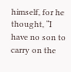himself, for he thought, “I have no son to carry on the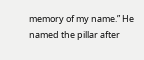memory of my name.” He named the pillar after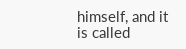himself, and it is called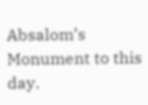Absalom’s Monument to this day.